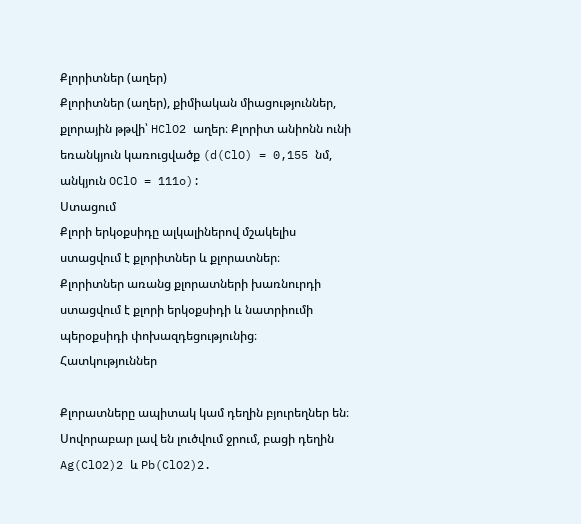Քլորիտներ (աղեր)
Քլորիտներ (աղեր), քիմիական միացություններ, քլորային թթվի՝ HClO2 աղեր։ Քլորիտ անիոնն ունի եռանկյուն կառուցվածք (d(ClO) = 0,155 նմ, անկյուն OClO = 111o):
Ստացում
Քլորի երկօքսիդը ալկալիներով մշակելիս ստացվում է քլորիտներ և քլորատներ։
Քլորիտներ առանց քլորատների խառնուրդի ստացվում է քլորի երկօքսիդի և նատրիումի պերօքսիդի փոխազդեցությունից։
Հատկություններ

Քլորատները ապիտակ կամ դեղին բյուրեղներ են։ Սովորաբար լավ են լուծվում ջրում, բացի դեղին Ag(ClO2)2 և Pb(ClO2)2.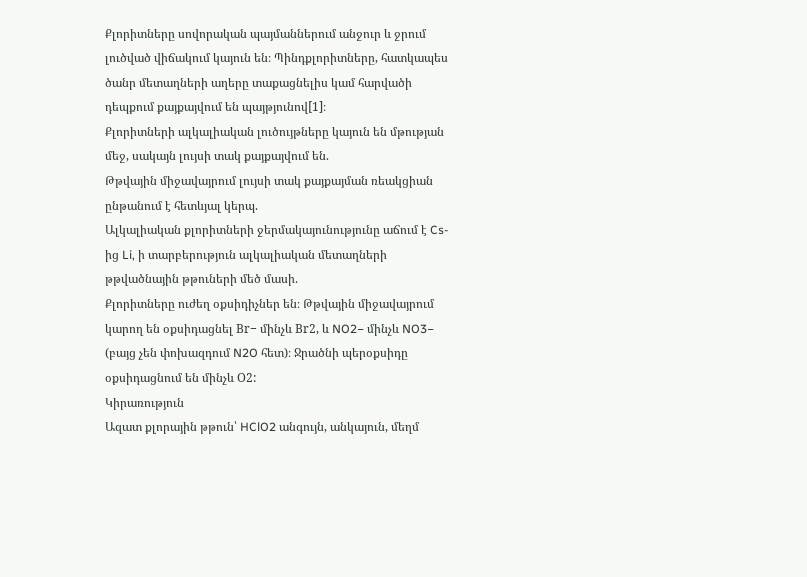Քլորիտները սովորական պայմաններում անջուր և ջրում լուծված վիճակում կայուն են։ Պինդքլորիտները, հատկապես ծանր մետաղների աղերը տաքացնելիս կամ հարվածի դեպքում քայքայվում են պայթյունով[1]։
Քլորիտների ալկալիական լուծույթները կայուն են մթության մեջ, սակայն լույսի տակ քայքայվում են.
Թթվային միջավայրում լույսի տակ քայքայման ռեակցիան ընթանում է հետևյալ կերպ.
Ալկալիական քլորիտների ջերմակայունությունը աճում է Cs-ից Li, ի տարբերություն ալկալիական մետաղների թթվածնային թթուների մեծ մասի.
Քլորիտները ուժեղ օքսիդիչներ են։ Թթվային միջավայրում կարող են օքսիդացնել Вr− մինչև Вr2, և NO2− մինչև NO3− (բայց չեն փոխազդում N2O հետ)։ Ջրածնի պերօքսիդը օքսիդացնում են մինչև О2:
Կիրառություն
Ազատ քլորային թթուն՝ HClO2 անգույն, անկայուն, մեղմ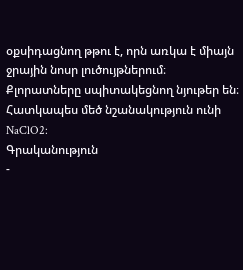օքսիդացնող թթու է, որն առկա է միայն ջրային նոսր լուծույթներում։ Քլորատները սպիտակեցնող նյութեր են։ Հատկապես մեծ նշանակություն ունի NaClO2:
Գրականություն
-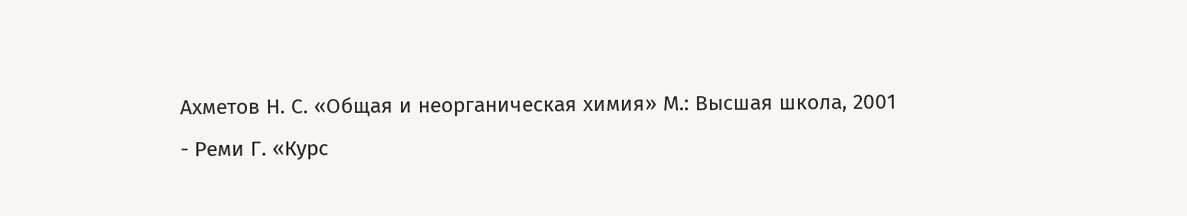Ахметов Н. С. «Общая и неорганическая химия» М.: Высшая школа, 2001
- Реми Г. «Курс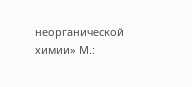неорганической химии» М.: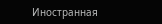Иностранная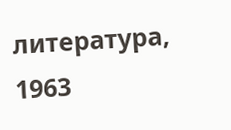литература, 1963